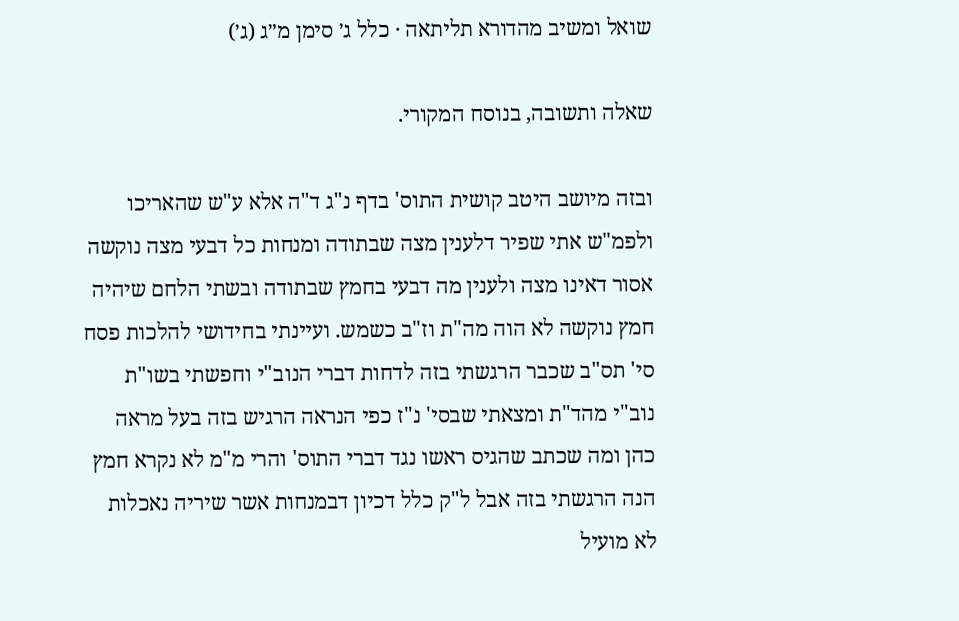שואל ומשיב מהדורא תליתאה · כלל ג׳ סימן מ״ג (ג׳)

שאלה ותשובה, בנוסח המקורי.

ובזה מיושב היטב קושית התוס' בדף נ"ג ד"ה אלא ע"ש שהאריכו ולפמ"ש אתי שפיר דלענין מצה שבתודה ומנחות כל דבעי מצה נוקשה אסור דאינו מצה ולענין מה דבעי בחמץ שבתודה ובשתי הלחם שיהיה חמץ נוקשה לא הוה מה"ת וז"ב כשמש. ועיינתי בחידושי להלכות פסח סי' תס"ב שכבר הרגשתי בזה לדחות דברי הנוב"י וחפשתי בשו"ת נוב"י מהד"ת ומצאתי שבסי' נ"ז כפי הנראה הרגיש בזה בעל מראה כהן ומה שכתב שהגיס ראשו נגד דברי התוס' והרי מ"מ לא נקרא חמץ הנה הרגשתי בזה אבל ל"ק כלל דכיון דבמנחות אשר שיריה נאכלות לא מועיל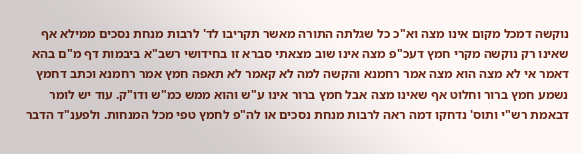נוקשה דמכל מקום אינו מצה וא"כ כל שגלתה התורה מאשר תקריבו לד' לרבות מנחת נסכים ממילא אף שאינו רק נוקשה מקרי חמץ דעכ"פ מצה אינו שוב מצאתי סברא זו בחידושי רשב"א ביבמות דף מ"ם בהא דאמר אי לא מצה הוא מצה אמר רחמנא והקשה למה לא קאמר לא תאפה חמץ אמר רחמנא וכתב דחמץ נשמע חמץ ברור וחלוט אף שאינו מצה אבל חמץ ברור אינו ע"ש והוא ממש כמ"ש ודו"ק. עוד יש לומר דבאמת רש"י ותוס' נדחקו דמה ראה לרבות מנחת נסכים או לה"פ לחמץ טפי מכל המנחות. ולפענ"ד הדבר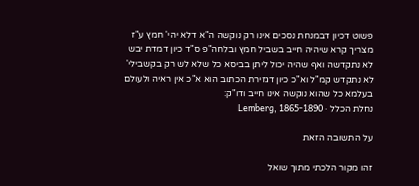פשוט דכיון דבמנחת נסכים אינו רק נוקשה ה"א דלא יהי' חמץ ע"ז מצריך קרא שיהיה חייב בשביל חמץ ובלחה"פ ס"ד כיון דמדת יבש לא נתקדשה ואף שהיה יכול ליתן בביסא כל שלא לש רק בקשבילי' לא נתקדש קמ"ל וא"כ כיון דגזירת הכתוב הוא א"כ אין ראיה ולעולם בעלמא כל שהוא נוקשה אינו חייב ודו"ק:
נחלת הכלל · Lemberg, 1865-1890

על התשובה הזאת

זהו מקור הלכתי מתוך שואל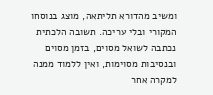ומשיב מהדורא תליתאה, מוצג בנוסחו המקורי ובלי עריכה. תשובה הלכתית נכתבה לשואל מסוים, בזמן מסוים ובנסיבות מסוימות, ואין ללמוד ממנה למקרה אחר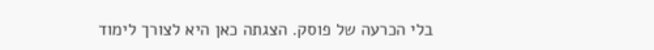בלי הכרעה של פוסק. הצגתה כאן היא לצורך לימוד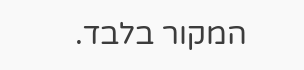המקור בלבד.